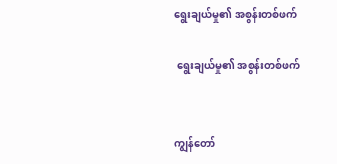ရွေးချယ်မှု၏ အစွန်းတစ်ဖက်

 ရွေးချယ်မှု၏ အစွန်းတစ်ဖက်


ကျွန်တော်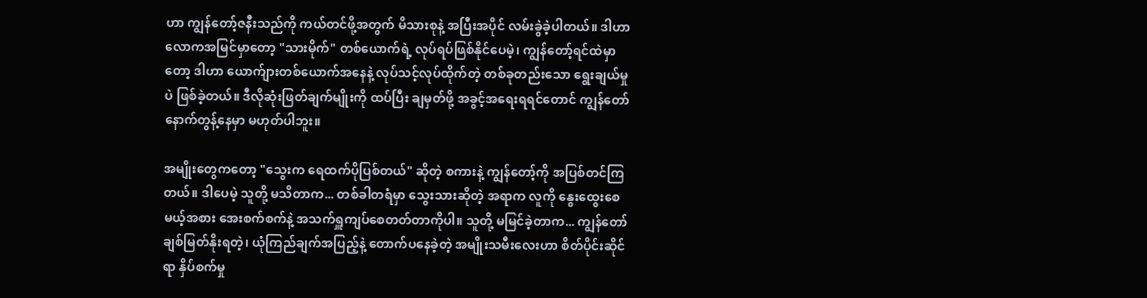ဟာ ကျွန်တော့်ဇနီးသည်ကို ကယ်တင်ဖို့အတွက် မိသားစုနဲ့ အပြီးအပိုင် လမ်းခွဲခဲ့ပါတယ်။ ဒါဟာ လောကအမြင်မှာတော့ "သားမိုက်" တစ်ယောက်ရဲ့ လုပ်ရပ်ဖြစ်နိုင်ပေမဲ့၊ ကျွန်တော့်ရင်ထဲမှာတော့ ဒါဟာ ယောက်ျားတစ်ယောက်အနေနဲ့ လုပ်သင့်လုပ်ထိုက်တဲ့ တစ်ခုတည်းသော ရွေးချယ်မှုပဲ ဖြစ်ခဲ့တယ်။ ဒီလိုဆုံးဖြတ်ချက်မျိုးကို ထပ်ပြီး ချမှတ်ဖို့ အခွင့်အရေးရရင်တောင် ကျွန်တော် နောက်တွန့်နေမှာ မဟုတ်ပါဘူး။

အမျိုးတွေကတော့ "သွေးက ရေထက်ပိုပြစ်တယ်" ဆိုတဲ့ စကားနဲ့ ကျွန်တော့်ကို အပြစ်တင်ကြတယ်။ ဒါပေမဲ့ သူတို့ မသိတာက... တစ်ခါတရံမှာ သွေးသားဆိုတဲ့ အရာက လူကို နွေးထွေးစေမယ့်အစား အေးစက်စက်နဲ့ အသက်ရှူကျပ်စေတတ်တာကိုပါ။ သူတို့ မမြင်ခဲ့တာက... ကျွန်တော် ချစ်မြတ်နိုးရတဲ့၊ ယုံကြည်ချက်အပြည့်နဲ့ တောက်ပနေခဲ့တဲ့ အမျိုးသမီးလေးဟာ စိတ်ပိုင်းဆိုင်ရာ နှိပ်စက်မှု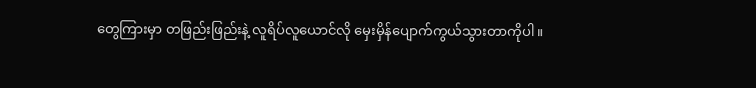တွေကြားမှာ တဖြည်းဖြည်းနဲ့ လူရိပ်လူယောင်လို မှေးမှိန်ပျောက်ကွယ်သွားတာကိုပါ။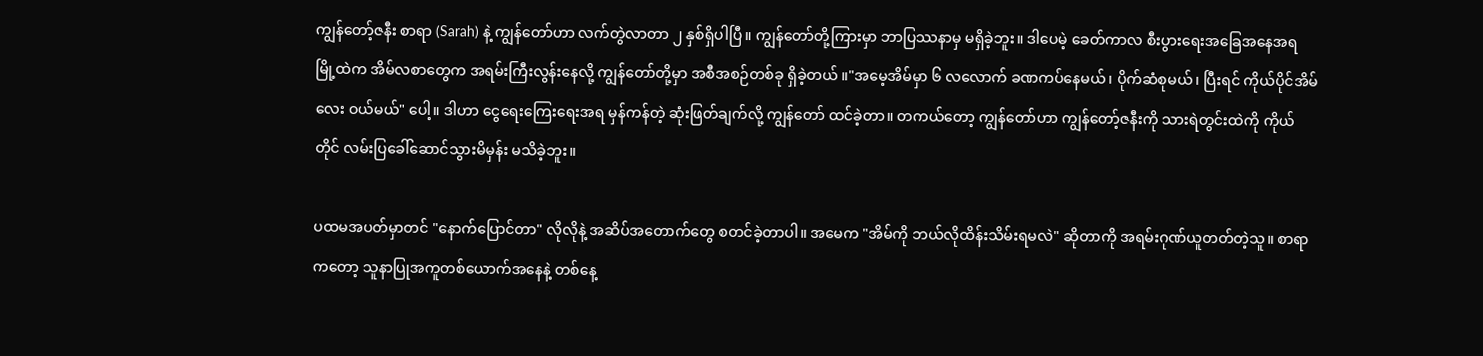ကျွန်တော့်ဇနီး စာရာ (Sarah) နဲ့ ကျွန်တော်ဟာ လက်တွဲလာတာ ၂ နှစ်ရှိပါပြီ။ ကျွန်တော်တို့ကြားမှာ ဘာပြဿနာမှ မရှိခဲ့ဘူး။ ဒါပေမဲ့ ခေတ်ကာလ စီးပွားရေးအခြေအနေအရ မြို့ထဲက အိမ်လစာတွေက အရမ်းကြီးလွန်းနေလို့ ကျွန်တော်တို့မှာ အစီအစဉ်တစ်ခု ရှိခဲ့တယ် ။"အမေ့အိမ်မှာ ၆ လလောက် ခဏကပ်နေမယ်၊ ပိုက်ဆံစုမယ်၊ ပြီးရင် ကိုယ်ပိုင်အိမ်လေး ဝယ်မယ်" ပေါ့။ ဒါဟာ ငွေရေးကြေးရေးအရ မှန်ကန်တဲ့ ဆုံးဖြတ်ချက်လို့ ကျွန်တော် ထင်ခဲ့တာ။ တကယ်တော့ ကျွန်တော်ဟာ ကျွန်တော့်ဇနီးကို သားရဲတွင်းထဲကို ကိုယ်တိုင် လမ်းပြခေါ်ဆောင်သွားမိမှန်း မသိခဲ့ဘူး။

ပထမအပတ်မှာတင် "နောက်ပြောင်တာ" လိုလိုနဲ့ အဆိပ်အတောက်တွေ စတင်ခဲ့တာပါ။ အမေက "အိမ်ကို ဘယ်လိုထိန်းသိမ်းရမလဲ" ဆိုတာကို အရမ်းဂုဏ်ယူတတ်တဲ့သူ။ စာရာကတော့ သူနာပြုအကူတစ်ယောက်အနေနဲ့ တစ်နေ့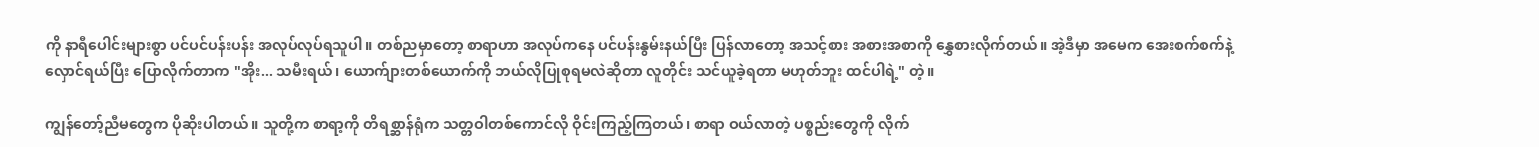ကို နာရီပေါင်းများစွာ ပင်ပင်ပန်းပန်း အလုပ်လုပ်ရသူပါ။ တစ်ညမှာတော့ စာရာဟာ အလုပ်ကနေ ပင်ပန်းနွမ်းနယ်ပြီး ပြန်လာတော့ အသင့်စား အစားအစာကို နွှေစားလိုက်တယ်။ အဲ့ဒီမှာ အမေက အေးစက်စက်နဲ့ လှောင်ရယ်ပြီး ပြောလိုက်တာက "အိုး... သမီးရယ်၊ ယောက်ျားတစ်ယောက်ကို ဘယ်လိုပြုစုရမလဲဆိုတာ လူတိုင်း သင်ယူခဲ့ရတာ မဟုတ်ဘူး ထင်ပါရဲ့" တဲ့။

ကျွန်တော့်ညီမတွေက ပိုဆိုးပါတယ်။ သူတို့က စာရာ့ကို တိရစ္ဆာန်ရုံက သတ္တဝါတစ်ကောင်လို ဝိုင်းကြည့်ကြတယ်၊ စာရာ ဝယ်လာတဲ့ ပစ္စည်းတွေကို လိုက်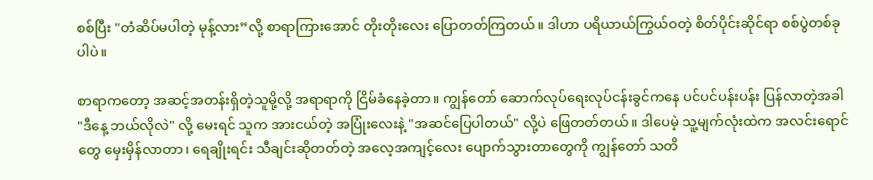စစ်ပြီး "တံဆိပ်မပါတဲ့ မုန့်လား”လို့ စာရာကြားအောင် တိုးတိုးလေး ပြောတတ်ကြတယ်။ ဒါဟာ ပရိယာယ်ကြွယ်ဝတဲ့ စိတ်ပိုင်းဆိုင်ရာ စစ်ပွဲတစ်ခုပါပဲ။

စာရာကတော့ အဆင့်အတန်းရှိတဲ့သူမို့လို့ အရာရာကို ငြိမ်ခံနေခဲ့တာ။ ကျွန်တော် ဆောက်လုပ်ရေးလုပ်ငန်းခွင်ကနေ ပင်ပင်ပန်းပန်း ပြန်လာတဲ့အခါ "ဒီနေ့ ဘယ်လိုလဲ" လို့ မေးရင် သူက အားငယ်တဲ့ အပြုံးလေးနဲ့ "အဆင်ပြေပါတယ်" လို့ပဲ ဖြေတတ်တယ်။ ဒါပေမဲ့ သူ့မျက်လုံးထဲက အလင်းရောင်တွေ မှေးမှိန်လာတာ၊ ရေချိုးရင်း သီချင်းဆိုတတ်တဲ့ အလေ့အကျင့်လေး ပျောက်သွားတာတွေကို ကျွန်တော် သတိ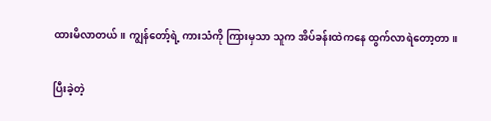ထားမိလာတယ်။ ကျွန်တော့်ရဲ့ ကားသံကို ကြားမှသာ သူက အိပ်ခန်းထဲကနေ ထွက်လာရဲတော့တာ။

ပြီးခဲ့တဲ့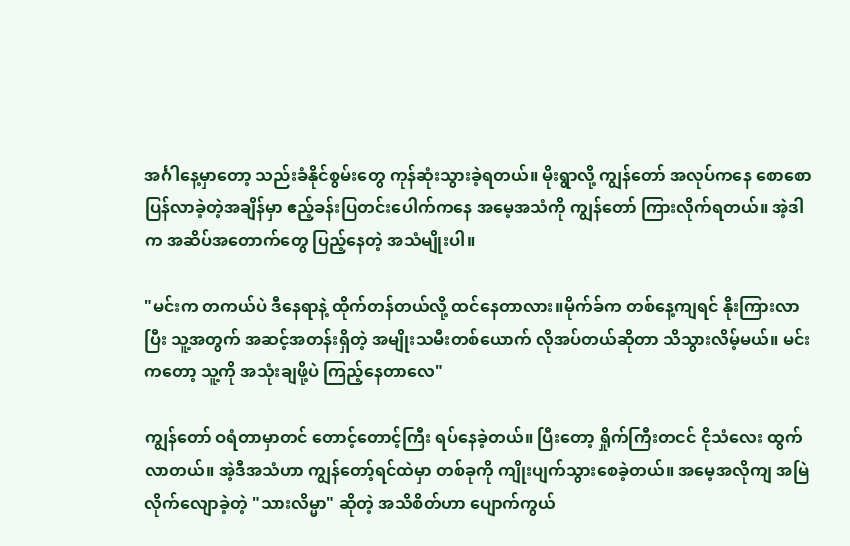အင်္ဂါနေ့မှာတော့ သည်းခံနိုင်စွမ်းတွေ ကုန်ဆုံးသွားခဲ့ရတယ်။ မိုးရွာလို့ ကျွန်တော် အလုပ်ကနေ စောစောပြန်လာခဲ့တဲ့အချိန်မှာ ဧည့်ခန်းပြတင်းပေါက်ကနေ အမေ့အသံကို ကျွန်တော် ကြားလိုက်ရတယ်။ အဲ့ဒါက အဆိပ်အတောက်တွေ ပြည့်နေတဲ့ အသံမျိုးပါ။

"မင်းက တကယ်ပဲ ဒီနေရာနဲ့ ထိုက်တန်တယ်လို့ ထင်နေတာလား။မိုက်ခ်က တစ်နေ့ကျရင် နိုးကြားလာပြီး သူ့အတွက် အဆင့်အတန်းရှိတဲ့ အမျိုးသမီးတစ်ယောက် လိုအပ်တယ်ဆိုတာ သိသွားလိမ့်မယ်။ မင်းကတော့ သူ့ကို အသုံးချဖို့ပဲ ကြည့်နေတာလေ"

ကျွန်တော် ဝရံတာမှာတင် တောင့်တောင့်ကြီး ရပ်နေခဲ့တယ်။ ပြီးတော့ ရှိုက်ကြီးတငင် ငိုသံလေး ထွက်လာတယ်။ အဲ့ဒီအသံဟာ ကျွန်တော့်ရင်ထဲမှာ တစ်ခုကို ကျိုးပျက်သွားစေခဲ့တယ်။ အမေ့အလိုကျ အမြဲလိုက်လျောခဲ့တဲ့ "သားလိမ္မာ" ဆိုတဲ့ အသိစိတ်ဟာ ပျောက်ကွယ်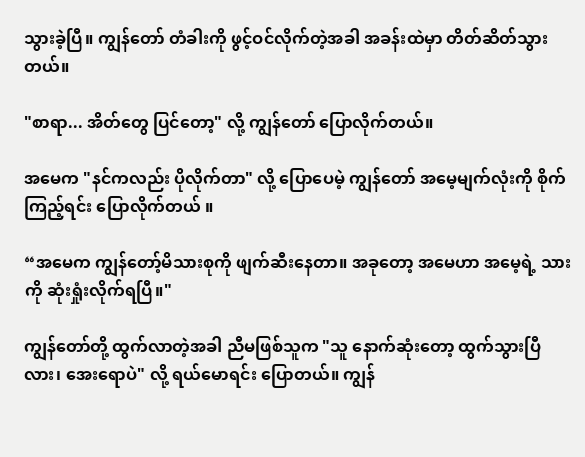သွားခဲ့ပြီ။ ကျွန်တော် တံခါးကို ဖွင့်ဝင်လိုက်တဲ့အခါ အခန်းထဲမှာ တိတ်ဆိတ်သွားတယ်။

"စာရာ... အိတ်တွေ ပြင်တော့" လို့ ကျွန်တော် ပြောလိုက်တယ်။

အမေက "နင်ကလည်း ပိုလိုက်တာ" လို့ ပြောပေမဲ့ ကျွန်တော် အမေ့မျက်လုံးကို စိုက်ကြည့်ရင်း ပြောလိုက်တယ် ။

“အမေက ကျွန်တော့်မိသားစုကို ဖျက်ဆီးနေတာ။ အခုတော့ အမေဟာ အမေ့ရဲ့ သားကို ဆုံးရှုံးလိုက်ရပြီ။"

ကျွန်တော်တို့ ထွက်လာတဲ့အခါ ညီမဖြစ်သူက "သူ နောက်ဆုံးတော့ ထွက်သွားပြီလား၊ အေးရောပဲ" လို့ ရယ်မောရင်း ပြောတယ်။ ကျွန်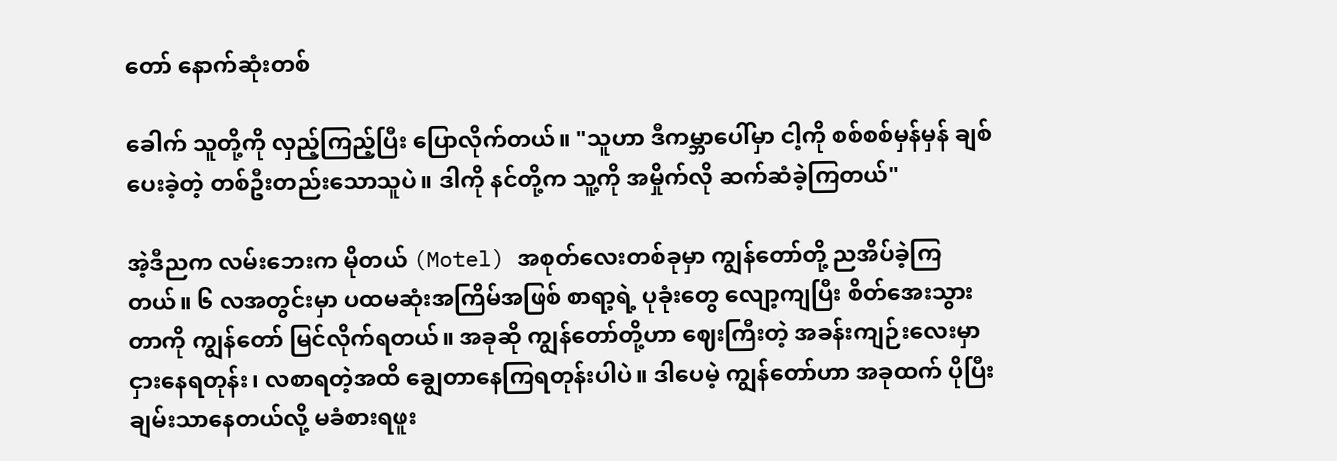တော် နောက်ဆုံးတစ်

ခေါက် သူတို့ကို လှည့်ကြည့်ပြီး ပြောလိုက်တယ်။ "သူဟာ ဒီကမ္ဘာပေါ်မှာ ငါ့ကို စစ်စစ်မှန်မှန် ချစ်ပေးခဲ့တဲ့ တစ်ဦးတည်းသောသူပဲ။ ဒါကို နင်တို့က သူ့ကို အမှိုက်လို ဆက်ဆံခဲ့ကြတယ်"

အဲ့ဒီညက လမ်းဘေးက မိုတယ် (Motel) အစုတ်လေးတစ်ခုမှာ ကျွန်တော်တို့ ညအိပ်ခဲ့ကြတယ်။ ၆ လအတွင်းမှာ ပထမဆုံးအကြိမ်အဖြစ် စာရာ့ရဲ့ ပုခုံးတွေ လျော့ကျပြီး စိတ်အေးသွားတာကို ကျွန်တော် မြင်လိုက်ရတယ်။ အခုဆို ကျွန်တော်တို့ဟာ ဈေးကြီးတဲ့ အခန်းကျဉ်းလေးမှာ ငှားနေရတုန်း၊ လစာရတဲ့အထိ ချွေတာနေကြရတုန်းပါပဲ။ ဒါပေမဲ့ ကျွန်တော်ဟာ အခုထက် ပိုပြီး ချမ်းသာနေတယ်လို့ မခံစားရဖူး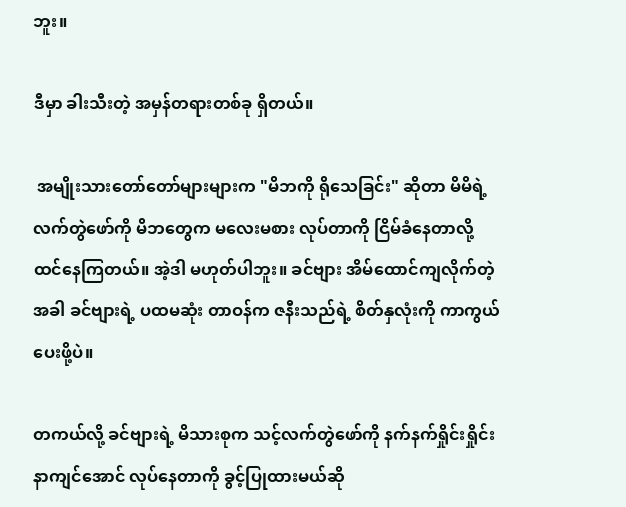ဘူး။

ဒီမှာ ခါးသီးတဲ့ အမှန်တရားတစ်ခု ရှိတယ်။

 အမျိုးသားတော်တော်များများက "မိဘကို ရိုသေခြင်း" ဆိုတာ မိမိရဲ့ လက်တွဲဖော်ကို မိဘတွေက မလေးမစား လုပ်တာကို ငြိမ်ခံနေတာလို့ ထင်နေကြတယ်။ အဲ့ဒါ မဟုတ်ပါဘူး။ ခင်ဗျား အိမ်ထောင်ကျလိုက်တဲ့အခါ ခင်ဗျားရဲ့ ပထမဆုံး တာဝန်က ဇနီးသည်ရဲ့ စိတ်နှလုံးကို ကာကွယ်ပေးဖို့ပဲ။

တကယ်လို့ ခင်ဗျားရဲ့ မိသားစုက သင့်လက်တွဲဖော်ကို နက်နက်ရှိုင်းရှိုင်း နာကျင်အောင် လုပ်နေတာကို ခွင့်ပြုထားမယ်ဆို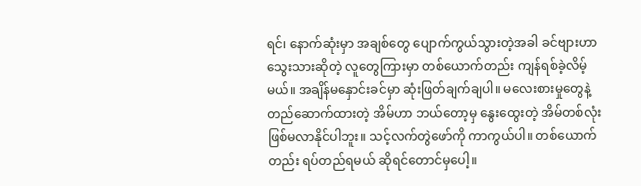ရင်၊ နောက်ဆုံးမှာ အချစ်တွေ ပျောက်ကွယ်သွားတဲ့အခါ ခင်ဗျားဟာ သွေးသားဆိုတဲ့ လူတွေကြားမှာ တစ်ယောက်တည်း ကျန်ရစ်ခဲ့လိမ့်မယ်။ အချိန်မနှောင်းခင်မှာ ဆုံးဖြတ်ချက်ချပါ။ မလေးစားမှုတွေနဲ့ တည်ဆောက်ထားတဲ့ အိမ်ဟာ ဘယ်တော့မှ နွေးထွေးတဲ့ အိမ်တစ်လုံး ဖြစ်မလာနိုင်ပါဘူး။ သင့်လက်တွဲဖော်ကို ကာကွယ်ပါ။ တစ်ယောက်တည်း ရပ်တည်ရမယ် ဆိုရင်တောင်မှပေါ့။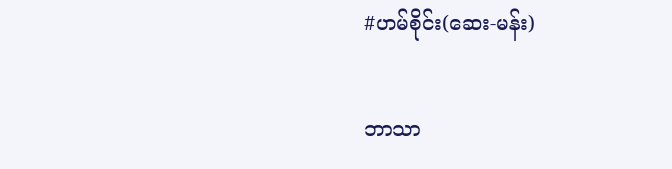#ဟမ်စိုင်း(ဆေး-မန်း)

ဘာသာ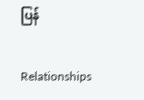ပြန်

Relationships